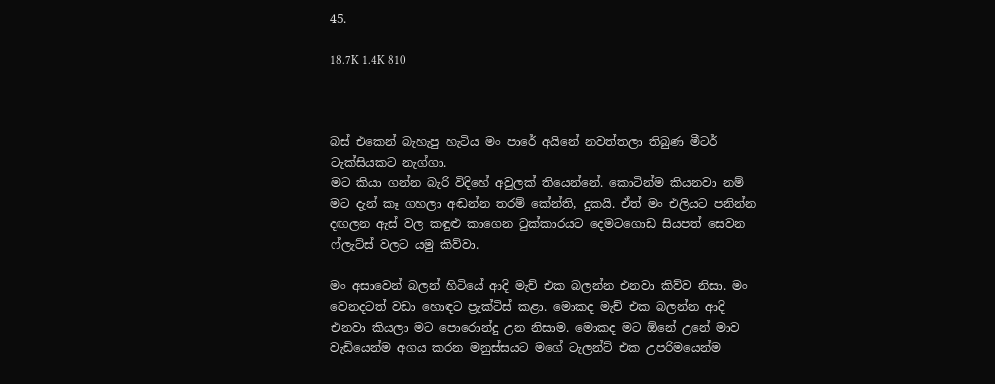45.

18.7K 1.4K 810



බස් එකෙන් බැහැපු හැටිය මං පාරේ අයිනේ නවත්තලා තිබුණ මීටර් ටැක්සියකට නැග්ගා.
මට කියා ගන්න බැරි විදිහේ අවුලක් තියෙන්නේ. කොටින්ම කියනවා නම් මට දැන් කෑ ගහලා අඬන්න තරම් කේන්ති, දුකයි. ඒත් මං එලියට පනින්න දඟලන ඇස් වල කඳුළු කාගෙන ටුක්කාරයට දෙමටගොඩ සියපත් සෙවන ෆ්ලැට්ස් වලට යමු කිව්වා.

මං අසාවෙන් බලන් හිටියේ ආදි මැච් එක බලන්න එනවා කිව්ව නිසා. මං වෙනදටත් වඩා හොඳට ප්‍රැක්ටිස් කළා. මොකද මැච් එක බලන්න ආදි එනවා කියලා මට පොරොන්දු උන නිසාම. මොකද මට ඕනේ උනේ මාව වැඩියෙන්ම අගය කරන මනුස්සයට මගේ ටැලන්ට් එක උපරිමයෙන්ම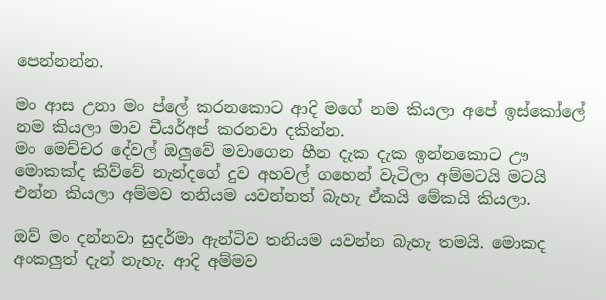පෙන්නන්න.

මං ආස උනා මං ප්ලේ කරනකොට ආදි මගේ නම කියලා අපේ ඉස්කෝලේ නම කියලා මාව චීයර්අප් කරනවා දකින්න.
මං මෙච්චර දේවල් ඔලුවේ මවාගෙන හීන දැක දැක ඉන්නකොට ඌ මොකක්ද කිව්වේ නැන්දගේ දුව අහවල් ගහෙන් වැටිලා අම්මටයි මටයි එන්න කියලා අම්මව තනියම යවන්නත් බැහැ ඒකයි මේකයි කියලා.

ඔව් මං දන්නවා සුදර්මා ඇන්ටිව තනියම යවන්න බැහැ තමයි. මොකද අංකලුත් දැන් නැහැ. ආදි අම්මව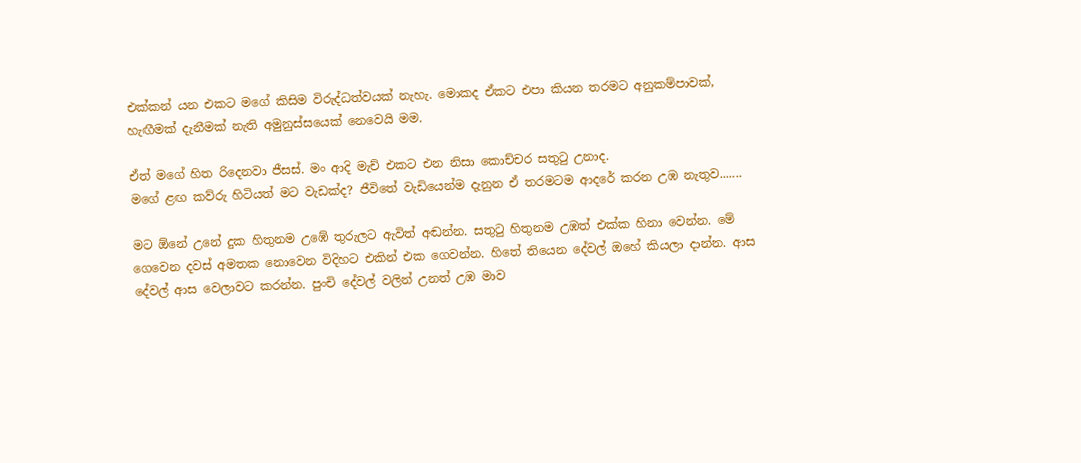එක්කන් යන එකට මගේ කිසිම විරුද්ධත්වයක් නැහැ. මොකද ඒකට එපා කියන තරමට අනුකම්පාවක්, හැඟීමක් දැනීමක් නැති අමුනුස්සයෙක් නෙවෙයි මම.

ඒත් මගේ හිත රිදෙනවා ජීසස්. මං ආදි මැච් එකට එන නිසා කොච්චර සතුටු උනාද.
මගේ ළඟ කව්රු හිටියත් මට වැඩක්ද? ජීවිතේ වැඩියෙන්ම දැනුන ඒ තරමටම ආදරේ කරන උඹ නැතුව.......

මට ඕනේ උනේ දුක හිතුනම උඹේ තුරුලට ඇවිත් අඬන්න. සතුටු හිතුනම උඹත් එක්ක හිනා වෙන්න. මේ ගෙවෙන දවස් අමතක නොවෙන විදිහට එකින් එක ගෙවන්න. හිතේ තියෙන දේවල් ඔහේ කියලා දාන්න. ආස දේවල් ආස වෙලාවට කරන්න. පුංචි දේවල් වලින් උනත් උඹ මාව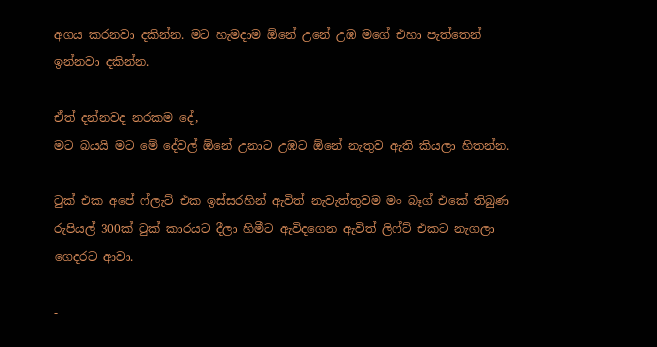අගය කරනවා දකින්න. මට හැමදාම ඕනේ උනේ උඹ මගේ එහා පැත්තෙන් ඉන්නවා දකින්න.

ඒත් දන්නවද නරකම දේ,
මට බයයි මට මේ දේවල් ඕනේ උනාට උඹට ඕනේ නැතුව ඇති කියලා හිතන්න.

ටුක් එක අපේ ෆ්ලැට් එක ඉස්සරහින් ඇවිත් නැවැත්තුවම මං බෑග් එකේ තිබුණ රුපියල් 300ක්‌ ටුක් කාරයට දීලා හිමීට ඇවිදගෙන ඇවිත් ලිෆ්ට් එකට නැගලා ගෙදරට ආවා.

-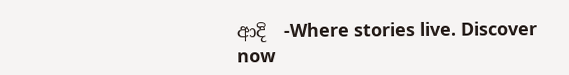ආදි  -Where stories live. Discover now